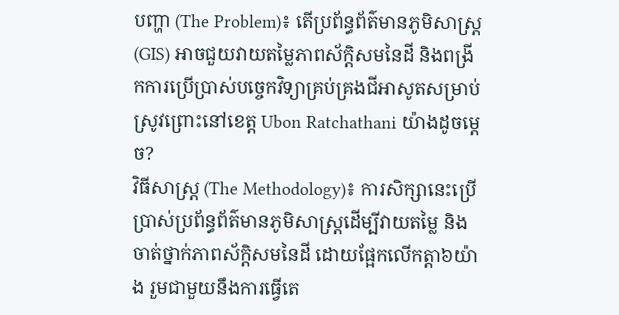បញ្ហា (The Problem)៖ តើប្រព័ន្ធព័ត៌មានភូមិសាស្ត្រ (GIS) អាចជួយវាយតម្លៃភាពស័ក្តិសមនៃដី និងពង្រីកការប្រើប្រាស់បច្ចេកវិទ្យាគ្រប់គ្រងជីអាសូតសម្រាប់ស្រូវព្រោះនៅខេត្ត Ubon Ratchathani យ៉ាងដូចម្តេច?
វិធីសាស្ត្រ (The Methodology)៖ ការសិក្សានេះប្រើប្រាស់ប្រព័ន្ធព័ត៌មានភូមិសាស្ត្រដើម្បីវាយតម្លៃ និងចាត់ថ្នាក់ភាពស័ក្តិសមនៃដី ដោយផ្អែកលើកត្តា៦យ៉ាង រួមជាមួយនឹងការធ្វើតេ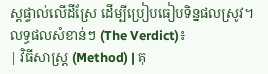ស្តផ្ទាល់លើដីស្រែ ដើម្បីប្រៀបធៀបទិន្នផលស្រូវ។
លទ្ធផលសំខាន់ៗ (The Verdict)៖
| វិធីសាស្ត្រ (Method) | គុ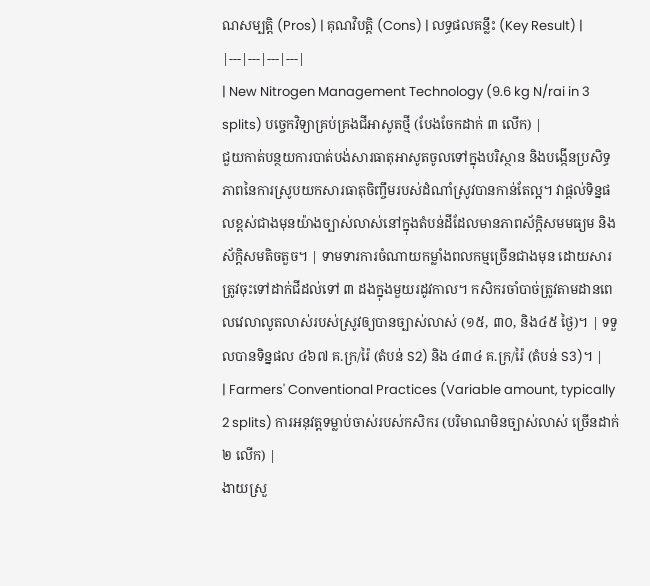ណសម្បត្តិ (Pros) | គុណវិបត្តិ (Cons) | លទ្ធផលគន្លឹះ (Key Result) |
|---|---|---|---|
| New Nitrogen Management Technology (9.6 kg N/rai in 3 splits) បច្ចេកវិទ្យាគ្រប់គ្រងជីអាសូតថ្មី (បែងចែកដាក់ ៣ លើក) |
ជួយកាត់បន្ថយការបាត់បង់សារធាតុអាសូតចូលទៅក្នុងបរិស្ថាន និងបង្កើនប្រសិទ្ធភាពនៃការស្រូបយកសារធាតុចិញ្ចឹមរបស់ដំណាំស្រូវបានកាន់តែល្អ។ វាផ្តល់ទិន្នផលខ្ពស់ជាងមុនយ៉ាងច្បាស់លាស់នៅក្នុងតំបន់ដីដែលមានភាពស័ក្តិសមមធ្យម និងស័ក្តិសមតិចតួច។ | ទាមទារការចំណាយកម្លាំងពលកម្មច្រើនជាងមុន ដោយសារត្រូវចុះទៅដាក់ជីដល់ទៅ ៣ ដងក្នុងមួយរដូវកាល។ កសិករចាំបាច់ត្រូវតាមដានពេលវេលាលូតលាស់របស់ស្រូវឲ្យបានច្បាស់លាស់ (១៥, ៣០, និង៤៥ ថ្ងៃ)។ | ទទួលបានទិន្នផល ៤៦៧ គ.ក្រ/រ៉ៃ (តំបន់ S2) និង ៤៣៤ គ.ក្រ/រ៉ៃ (តំបន់ S3)។ |
| Farmers' Conventional Practices (Variable amount, typically 2 splits) ការអនុវត្តទម្លាប់ចាស់របស់កសិករ (បរិមាណមិនច្បាស់លាស់ ច្រើនដាក់ ២ លើក) |
ងាយស្រួ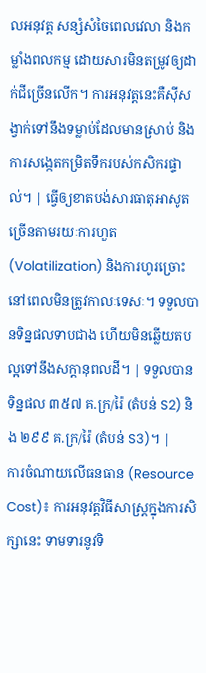លអនុវត្ត សន្សំសំចៃពេលវេលា និងកម្លាំងពលកម្ម ដោយសារមិនតម្រូវឲ្យដាក់ជីច្រើនលើក។ ការអនុវត្តនេះគឺស៊ីសង្វាក់ទៅនឹងទម្លាប់ដែលមានស្រាប់ និងការសង្កេតកម្រិតទឹករបស់កសិករផ្ទាល់។ | ធ្វើឲ្យខាតបង់សារធាតុអាសូតច្រើនតាមរយៈការហួត (Volatilization) និងការហូរច្រោះ នៅពេលមិនត្រូវកាលៈទេសៈ។ ទទួលបានទិន្នផលទាបជាង ហើយមិនឆ្លើយតបល្អទៅនឹងសក្តានុពលដី។ | ទទួលបានទិន្នផល ៣៥៧ គ.ក្រ/រ៉ៃ (តំបន់ S2) និង ២៩៩ គ.ក្រ/រ៉ៃ (តំបន់ S3)។ |
ការចំណាយលើធនធាន (Resource Cost)៖ ការអនុវត្តវិធីសាស្ត្រក្នុងការសិក្សានេះ ទាមទារនូវទិ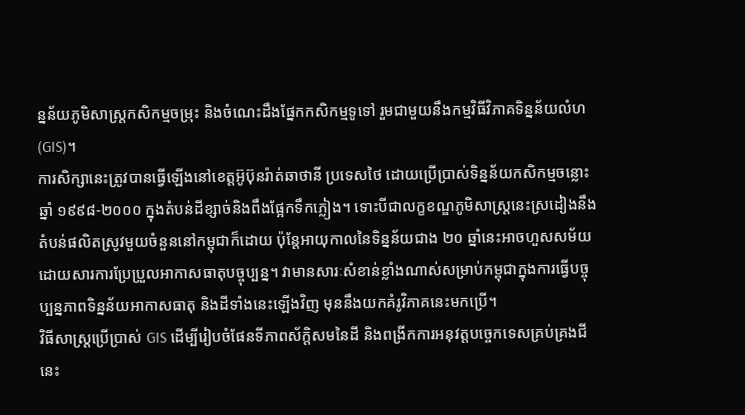ន្នន័យភូមិសាស្ត្រកសិកម្មចម្រុះ និងចំណេះដឹងផ្នែកកសិកម្មទូទៅ រួមជាមួយនឹងកម្មវិធីវិភាគទិន្នន័យលំហ (GIS)។
ការសិក្សានេះត្រូវបានធ្វើឡើងនៅខេត្តអ៊ូប៊ុនរ៉ាត់ឆាថានី ប្រទេសថៃ ដោយប្រើប្រាស់ទិន្នន័យកសិកម្មចន្លោះឆ្នាំ ១៩៩៨-២០០០ ក្នុងតំបន់ដីខ្សាច់និងពឹងផ្អែកទឹកភ្លៀង។ ទោះបីជាលក្ខខណ្ឌភូមិសាស្ត្រនេះស្រដៀងនឹងតំបន់ផលិតស្រូវមួយចំនួននៅកម្ពុជាក៏ដោយ ប៉ុន្តែអាយុកាលនៃទិន្នន័យជាង ២០ ឆ្នាំនេះអាចហួសសម័យដោយសារការប្រែប្រួលអាកាសធាតុបច្ចុប្បន្ន។ វាមានសារៈសំខាន់ខ្លាំងណាស់សម្រាប់កម្ពុជាក្នុងការធ្វើបច្ចុប្បន្នភាពទិន្នន័យអាកាសធាតុ និងដីទាំងនេះឡើងវិញ មុននឹងយកគំរូវិភាគនេះមកប្រើ។
វិធីសាស្ត្រប្រើប្រាស់ GIS ដើម្បីរៀបចំផែនទីភាពស័ក្តិសមនៃដី និងពង្រីកការអនុវត្តបច្ចេកទេសគ្រប់គ្រងជីនេះ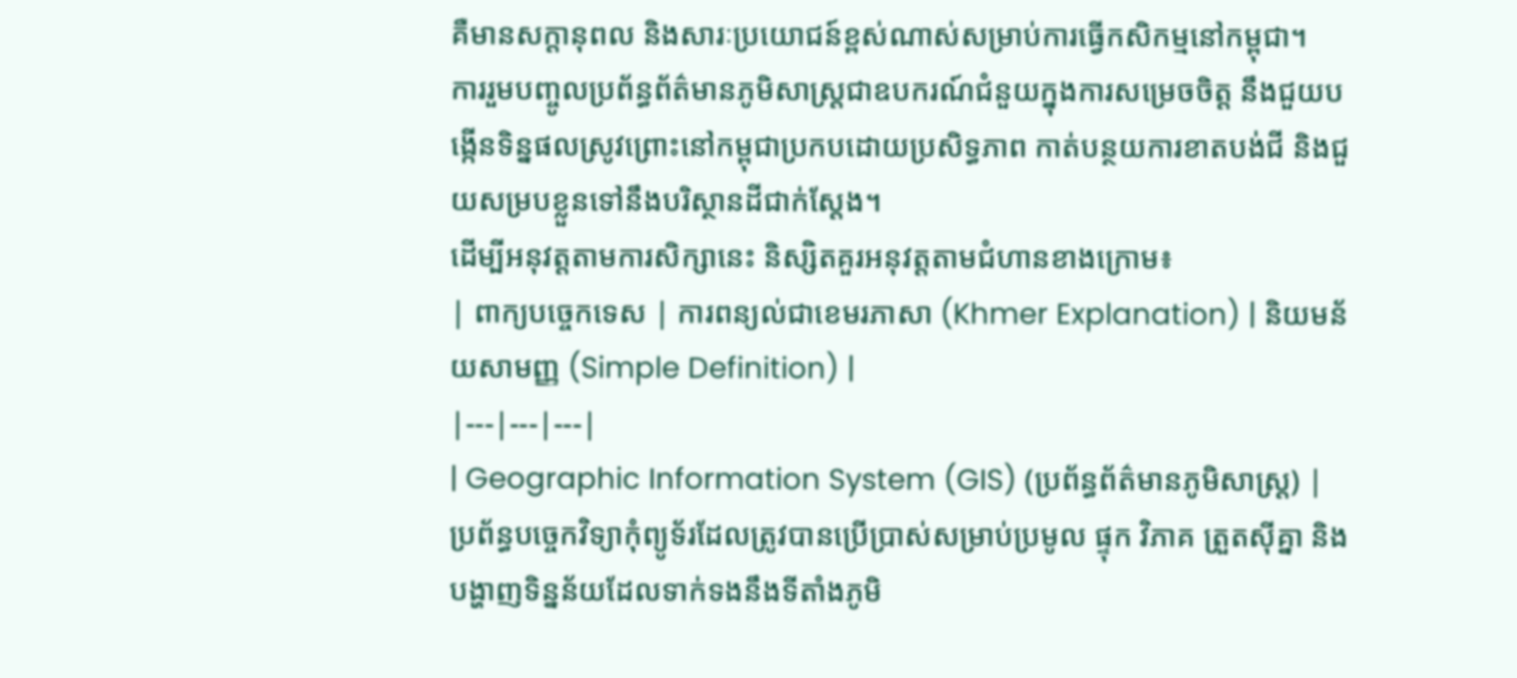គឺមានសក្តានុពល និងសារៈប្រយោជន៍ខ្ពស់ណាស់សម្រាប់ការធ្វើកសិកម្មនៅកម្ពុជា។
ការរួមបញ្ចូលប្រព័ន្ធព័ត៌មានភូមិសាស្ត្រជាឧបករណ៍ជំនួយក្នុងការសម្រេចចិត្ត នឹងជួយបង្កើនទិន្នផលស្រូវព្រោះនៅកម្ពុជាប្រកបដោយប្រសិទ្ធភាព កាត់បន្ថយការខាតបង់ជី និងជួយសម្របខ្លួនទៅនឹងបរិស្ថានដីជាក់ស្តែង។
ដើម្បីអនុវត្តតាមការសិក្សានេះ និស្សិតគួរអនុវត្តតាមជំហានខាងក្រោម៖
| ពាក្យបច្ចេកទេស | ការពន្យល់ជាខេមរភាសា (Khmer Explanation) | និយមន័យសាមញ្ញ (Simple Definition) |
|---|---|---|
| Geographic Information System (GIS) (ប្រព័ន្ធព័ត៌មានភូមិសាស្ត្រ) | ប្រព័ន្ធបច្ចេកវិទ្យាកុំព្យូទ័រដែលត្រូវបានប្រើប្រាស់សម្រាប់ប្រមូល ផ្ទុក វិភាគ ត្រួតស៊ីគ្នា និងបង្ហាញទិន្នន័យដែលទាក់ទងនឹងទីតាំងភូមិ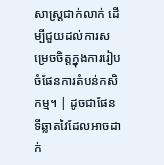សាស្ត្រជាក់លាក់ ដើម្បីជួយដល់ការសម្រេចចិត្តក្នុងការរៀបចំផែនការតំបន់កសិកម្ម។ | ដូចជាផែនទីឆ្លាតវៃដែលអាចដាក់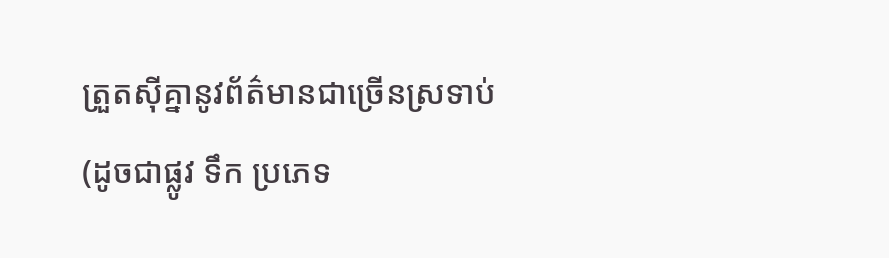ត្រួតស៊ីគ្នានូវព័ត៌មានជាច្រើនស្រទាប់ (ដូចជាផ្លូវ ទឹក ប្រភេទ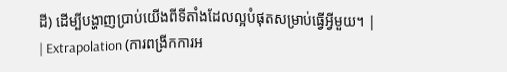ដី) ដើម្បីបង្ហាញប្រាប់យើងពីទីតាំងដែលល្អបំផុតសម្រាប់ធ្វើអ្វីមួយ។ |
| Extrapolation (ការពង្រីកការអ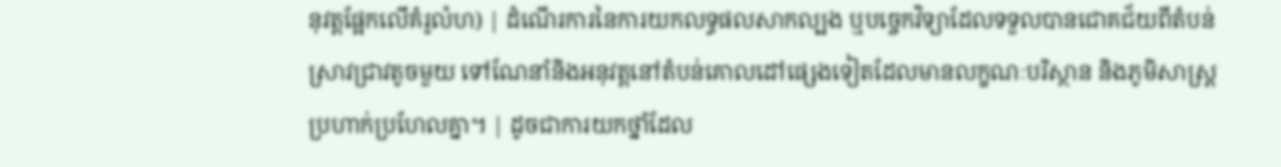នុវត្តផ្អែកលើគំរូលំហ) | ដំណើរការនៃការយកលទ្ធផលសាកល្បង ឬបច្ចេកវិទ្យាដែលទទួលបានជោគជ័យពីតំបន់ស្រាវជ្រាវតូចមួយ ទៅណែនាំនិងអនុវត្តនៅតំបន់គោលដៅផ្សេងទៀតដែលមានលក្ខណៈបរិស្ថាន និងភូមិសាស្ត្រប្រហាក់ប្រហែលគ្នា។ | ដូចជាការយកថ្នាំដែល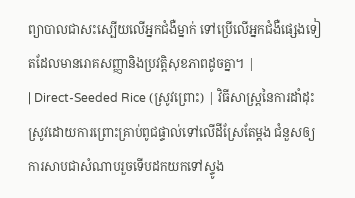ព្យាបាលជាសះស្បើយលើអ្នកជំងឺម្នាក់ ទៅប្រើលើអ្នកជំងឺផ្សេងទៀតដែលមានរោគសញ្ញានិងប្រវត្តិសុខភាពដូចគ្នា។ |
| Direct-Seeded Rice (ស្រូវព្រោះ) | វិធីសាស្ត្រនៃការដាំដុះស្រូវដោយការព្រោះគ្រាប់ពូជផ្ទាល់ទៅលើដីស្រែតែម្តង ជំនួសឲ្យការសាបជាសំណាបរួចទើបដកយកទៅស្ទូង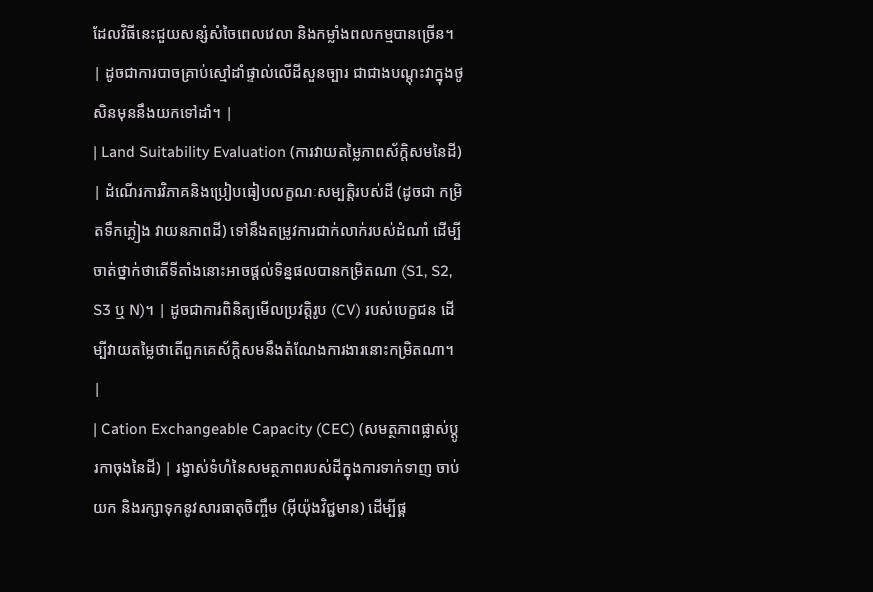ដែលវិធីនេះជួយសន្សំសំចៃពេលវេលា និងកម្លាំងពលកម្មបានច្រើន។ | ដូចជាការបាចគ្រាប់ស្មៅដាំផ្ទាល់លើដីសួនច្បារ ជាជាងបណ្តុះវាក្នុងថូសិនមុននឹងយកទៅដាំ។ |
| Land Suitability Evaluation (ការវាយតម្លៃភាពស័ក្តិសមនៃដី) | ដំណើរការវិភាគនិងប្រៀបធៀបលក្ខណៈសម្បត្តិរបស់ដី (ដូចជា កម្រិតទឹកភ្លៀង វាយនភាពដី) ទៅនឹងតម្រូវការជាក់លាក់របស់ដំណាំ ដើម្បីចាត់ថ្នាក់ថាតើទីតាំងនោះអាចផ្តល់ទិន្នផលបានកម្រិតណា (S1, S2, S3 ឬ N)។ | ដូចជាការពិនិត្យមើលប្រវត្តិរូប (CV) របស់បេក្ខជន ដើម្បីវាយតម្លៃថាតើពួកគេស័ក្តិសមនឹងតំណែងការងារនោះកម្រិតណា។ |
| Cation Exchangeable Capacity (CEC) (សមត្ថភាពផ្លាស់ប្តូរកាចុងនៃដី) | រង្វាស់ទំហំនៃសមត្ថភាពរបស់ដីក្នុងការទាក់ទាញ ចាប់យក និងរក្សាទុកនូវសារធាតុចិញ្ចឹម (អ៊ីយ៉ុងវិជ្ជមាន) ដើម្បីផ្គ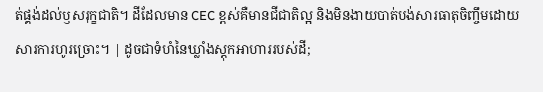ត់ផ្គង់ដល់ឫសរុក្ខជាតិ។ ដីដែលមាន CEC ខ្ពស់គឺមានជីជាតិល្អ និងមិនងាយបាត់បង់សារធាតុចិញ្ចឹមដោយសារការហូរច្រោះ។ | ដូចជាទំហំនៃឃ្លាំងស្តុកអាហាររបស់ដី;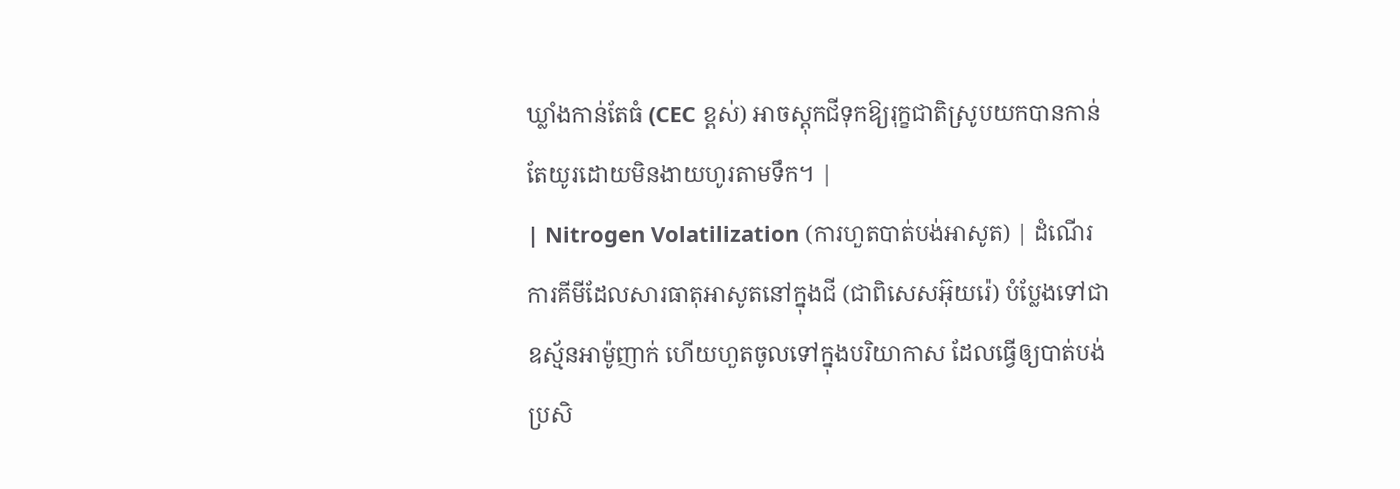ឃ្លាំងកាន់តែធំ (CEC ខ្ពស់) អាចស្តុកជីទុកឱ្យរុក្ខជាតិស្រូបយកបានកាន់តែយូរដោយមិនងាយហូរតាមទឹក។ |
| Nitrogen Volatilization (ការហួតបាត់បង់អាសូត) | ដំណើរការគីមីដែលសារធាតុអាសូតនៅក្នុងជី (ជាពិសេសអ៊ុយរ៉េ) បំប្លែងទៅជាឧស្ម័នអាម៉ូញាក់ ហើយហួតចូលទៅក្នុងបរិយាកាស ដែលធ្វើឲ្យបាត់បង់ប្រសិ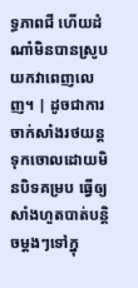ទ្ធភាពជី ហើយដំណាំមិនបានស្រូបយកវាពេញលេញ។ | ដូចជាការចាក់សាំងរថយន្តទុកចោលដោយមិនបិទគម្រប ធ្វើឲ្យសាំងហួតបាត់បន្តិចម្តងៗទៅក្នុ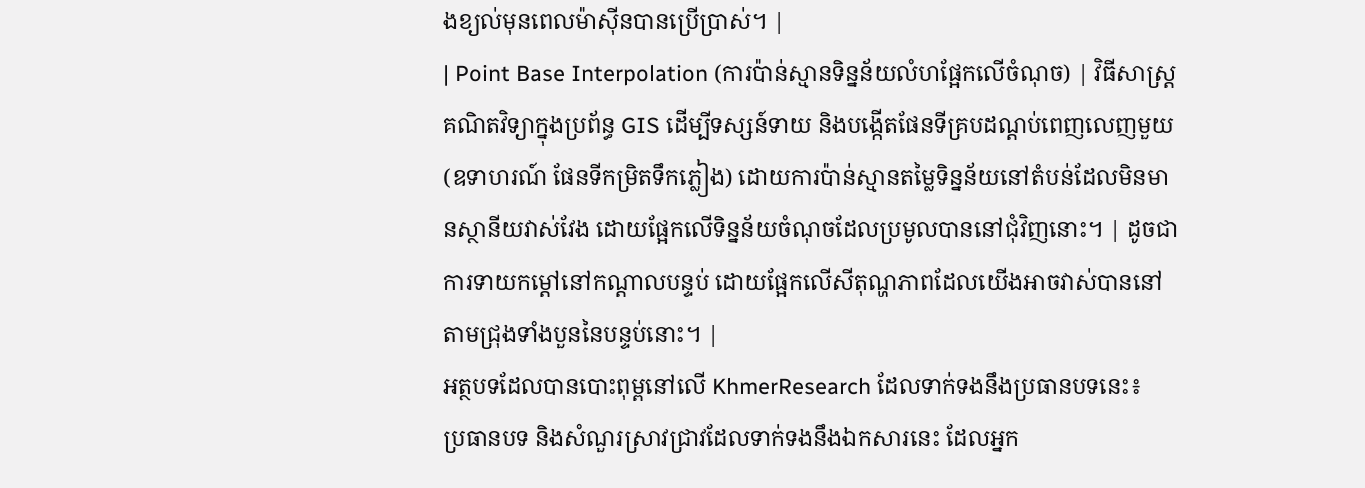ងខ្យល់មុនពេលម៉ាស៊ីនបានប្រើប្រាស់។ |
| Point Base Interpolation (ការប៉ាន់ស្មានទិន្នន័យលំហផ្អែកលើចំណុច) | វិធីសាស្ត្រគណិតវិទ្យាក្នុងប្រព័ន្ធ GIS ដើម្បីទស្សន៍ទាយ និងបង្កើតផែនទីគ្របដណ្តប់ពេញលេញមួយ (ឧទាហរណ៍ ផែនទីកម្រិតទឹកភ្លៀង) ដោយការប៉ាន់ស្មានតម្លៃទិន្នន័យនៅតំបន់ដែលមិនមានស្ថានីយវាស់វែង ដោយផ្អែកលើទិន្នន័យចំណុចដែលប្រមូលបាននៅជុំវិញនោះ។ | ដូចជាការទាយកម្ដៅនៅកណ្តាលបន្ទប់ ដោយផ្អែកលើសីតុណ្ហភាពដែលយើងអាចវាស់បាននៅតាមជ្រុងទាំងបួននៃបន្ទប់នោះ។ |
អត្ថបទដែលបានបោះពុម្ពនៅលើ KhmerResearch ដែលទាក់ទងនឹងប្រធានបទនេះ៖
ប្រធានបទ និងសំណួរស្រាវជ្រាវដែលទាក់ទងនឹងឯកសារនេះ ដែលអ្នក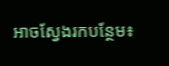អាចស្វែងរកបន្ថែម៖